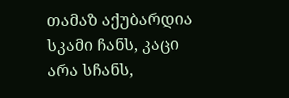თამაზ აქუბარდია
სკამი ჩანს, კაცი არა სჩანს,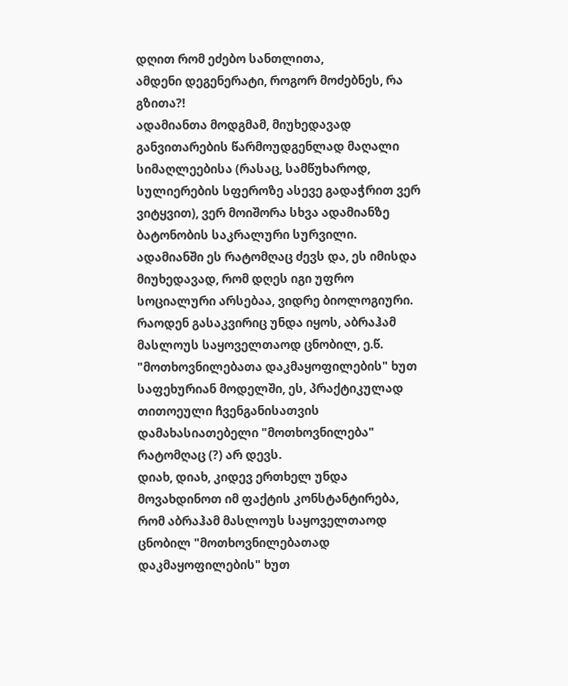დღით რომ ეძებო სანთლითა,
ამდენი დეგენერატი, როგორ მოძებნეს, რა გზითა?!
ადამიანთა მოდგმამ, მიუხედავად განვითარების წარმოუდგენლად მაღალი სიმაღლეებისა (რასაც, სამწუხაროდ, სულიერების სფეროზე ასევე გადაჭრით ვერ ვიტყვით), ვერ მოიშორა სხვა ადამიანზე ბატონობის საკრალური სურვილი. ადამიანში ეს რატომღაც ძევს და, ეს იმისდა მიუხედავად, რომ დღეს იგი უფრო სოციალური არსებაა, ვიდრე ბიოლოგიური.
რაოდენ გასაკვირიც უნდა იყოს, აბრაჰამ მასლოუს საყოველთაოდ ცნობილ, ე.წ. "მოთხოვნილებათა დაკმაყოფილების" ხუთ საფეხურიან მოდელში, ეს, პრაქტიკულად თითოეული ჩვენგანისათვის დამახასიათებელი "მოთხოვნილება" რატომღაც (?) არ დევს.
დიახ, დიახ, კიდევ ერთხელ უნდა მოვახდინოთ იმ ფაქტის კონსტანტირება, რომ აბრაჰამ მასლოუს საყოველთაოდ ცნობილ "მოთხოვნილებათად დაკმაყოფილების" ხუთ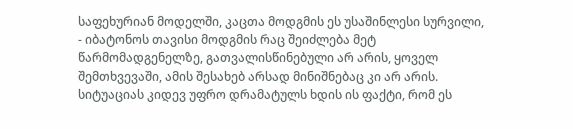საფეხურიან მოდელში, კაცთა მოდგმის ეს უსაშინლესი სურვილი, - იბატონოს თავისი მოდგმის რაც შეიძლება მეტ წარმომადგენელზე, გათვალისწინებული არ არის, ყოველ შემთხვევაში, ამის შესახებ არსად მინიშნებაც კი არ არის.
სიტუაციას კიდევ უფრო დრამატულს ხდის ის ფაქტი, რომ ეს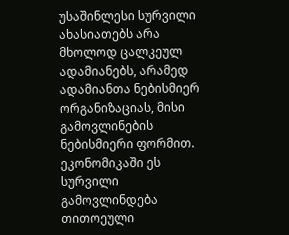უსაშინლესი სურვილი ახასიათებს არა მხოლოდ ცალკეულ ადამიანებს, არამედ ადამიანთა ნებისმიერ ორგანიზაციას, მისი გამოვლინების ნებისმიერი ფორმით.
ეკონომიკაში ეს სურვილი გამოვლინდება თითოეული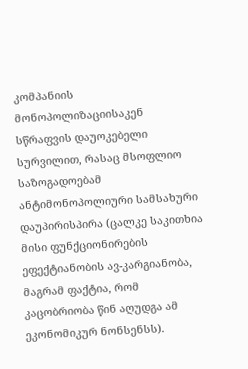კომპანიის მონოპოლიზაციისაკენ სწრაფვის დაუოკებელი სურვილით, რასაც მსოფლიო საზოგადოებამ ანტიმონოპოლიური სამსახური დაუპირისპირა (ცალკე საკითხია მისი ფუნქციონირების ეფექტიანობის ავ-კარგიანობა, მაგრამ ფაქტია, რომ კაცობრიობა წინ აღუდგა ამ ეკონომიკურ ნონსენსს).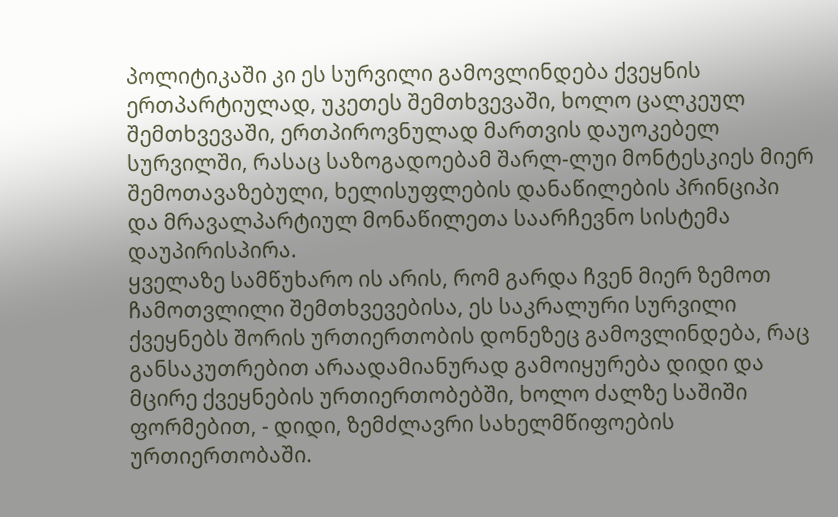პოლიტიკაში კი ეს სურვილი გამოვლინდება ქვეყნის ერთპარტიულად, უკეთეს შემთხვევაში, ხოლო ცალკეულ შემთხვევაში, ერთპიროვნულად მართვის დაუოკებელ სურვილში, რასაც საზოგადოებამ შარლ-ლუი მონტესკიეს მიერ შემოთავაზებული, ხელისუფლების დანაწილების პრინციპი და მრავალპარტიულ მონაწილეთა საარჩევნო სისტემა დაუპირისპირა.
ყველაზე სამწუხარო ის არის, რომ გარდა ჩვენ მიერ ზემოთ ჩამოთვლილი შემთხვევებისა, ეს საკრალური სურვილი ქვეყნებს შორის ურთიერთობის დონეზეც გამოვლინდება, რაც განსაკუთრებით არაადამიანურად გამოიყურება დიდი და მცირე ქვეყნების ურთიერთობებში, ხოლო ძალზე საშიში ფორმებით, - დიდი, ზემძლავრი სახელმწიფოების ურთიერთობაში.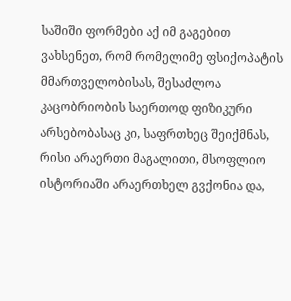საშიში ფორმები აქ იმ გაგებით ვახსენეთ, რომ რომელიმე ფსიქოპატის მმართველობისას, შესაძლოა კაცობრიობის საერთოდ ფიზიკური არსებობასაც კი, საფრთხეც შეიქმნას, რისი არაერთი მაგალითი, მსოფლიო ისტორიაში არაერთხელ გვქონია და,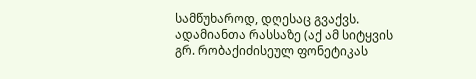სამწუხაროდ, დღესაც გვაქვს.
ადამიანთა რასსაზე (აქ ამ სიტყვის გრ. რობაქიძისეულ ფონეტიკას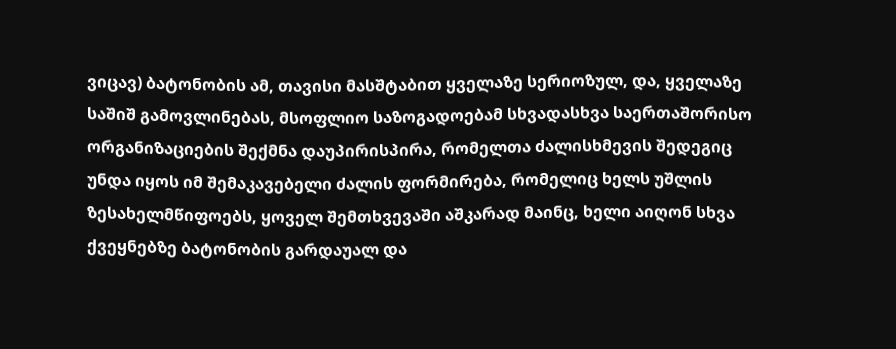ვიცავ) ბატონობის ამ, თავისი მასშტაბით ყველაზე სერიოზულ, და, ყველაზე საშიშ გამოვლინებას, მსოფლიო საზოგადოებამ სხვადასხვა საერთაშორისო ორგანიზაციების შექმნა დაუპირისპირა, რომელთა ძალისხმევის შედეგიც უნდა იყოს იმ შემაკავებელი ძალის ფორმირება, რომელიც ხელს უშლის ზესახელმწიფოებს, ყოველ შემთხვევაში აშკარად მაინც, ხელი აიღონ სხვა ქვეყნებზე ბატონობის გარდაუალ და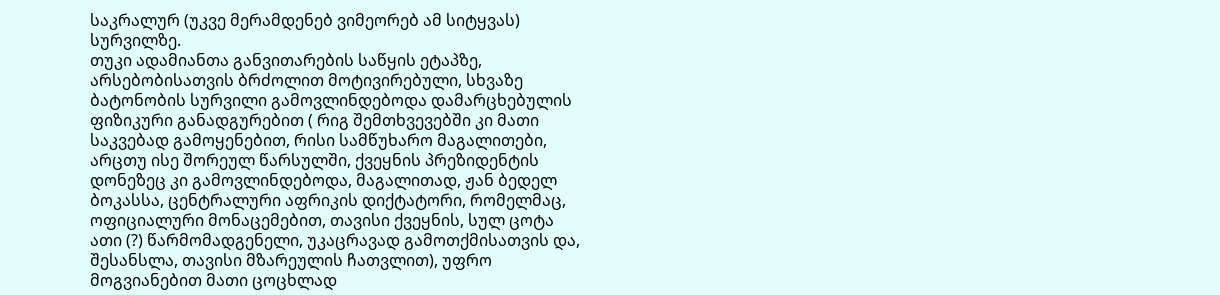საკრალურ (უკვე მერამდენებ ვიმეორებ ამ სიტყვას) სურვილზე.
თუკი ადამიანთა განვითარების საწყის ეტაპზე, არსებობისათვის ბრძოლით მოტივირებული, სხვაზე ბატონობის სურვილი გამოვლინდებოდა დამარცხებულის ფიზიკური განადგურებით ( რიგ შემთხვევებში კი მათი საკვებად გამოყენებით, რისი სამწუხარო მაგალითები, არცთუ ისე შორეულ წარსულში, ქვეყნის პრეზიდენტის დონეზეც კი გამოვლინდებოდა, მაგალითად, ჟან ბედელ ბოკასსა, ცენტრალური აფრიკის დიქტატორი, რომელმაც, ოფიციალური მონაცემებით, თავისი ქვეყნის, სულ ცოტა ათი (?) წარმომადგენელი, უკაცრავად გამოთქმისათვის და, შესანსლა, თავისი მზარეულის ჩათვლით), უფრო მოგვიანებით მათი ცოცხლად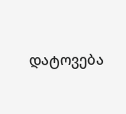დატოვება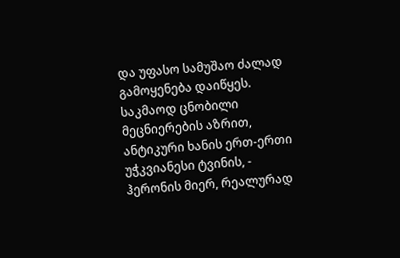და უფასო სამუშაო ძალად გამოყენება დაიწყეს.
საკმაოდ ცნობილი მეცნიერების აზრით, ანტიკური ხანის ერთ-ერთი უჭკვიანესი ტვინის, - ჰერონის მიერ, რეალურად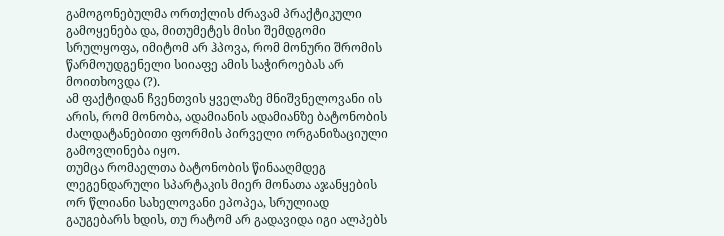გამოგონებულმა ორთქლის ძრავამ პრაქტიკული გამოყენება და, მითუმეტეს მისი შემდგომი სრულყოფა, იმიტომ არ ჰპოვა, რომ მონური შრომის წარმოუდგენელი სიიაფე ამის საჭიროებას არ მოითხოვდა (?).
ამ ფაქტიდან ჩვენთვის ყველაზე მნიშვნელოვანი ის არის, რომ მონობა, ადამიანის ადამიანზე ბატონობის ძალდატანებითი ფორმის პირველი ორგანიზაციული გამოვლინება იყო.
თუმცა რომაელთა ბატონობის წინააღმდეგ ლეგენდარული სპარტაკის მიერ მონათა აჯანყების ორ წლიანი სახელოვანი ეპოპეა, სრულიად გაუგებარს ხდის, თუ რატომ არ გადავიდა იგი ალპებს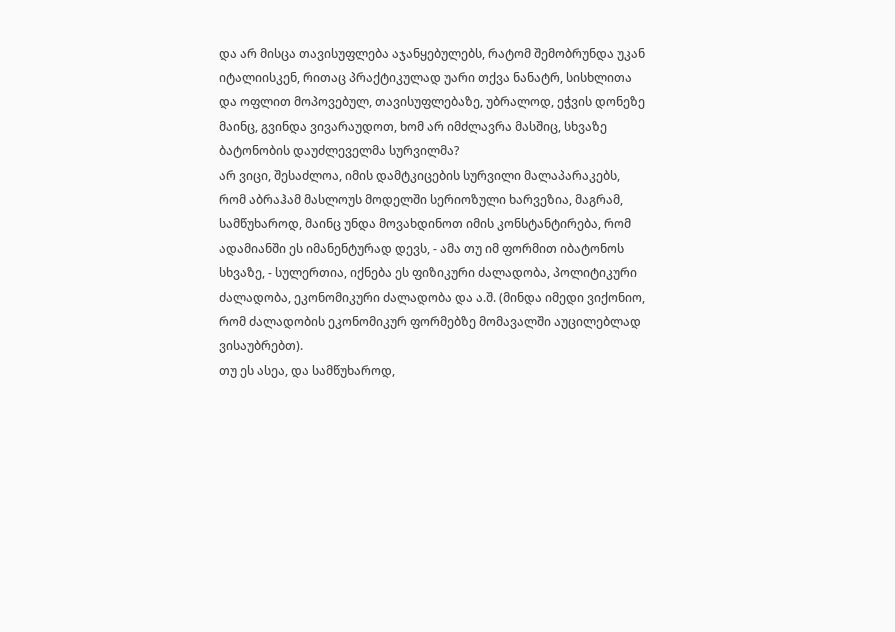და არ მისცა თავისუფლება აჯანყებულებს, რატომ შემობრუნდა უკან იტალიისკენ, რითაც პრაქტიკულად უარი თქვა ნანატრ, სისხლითა და ოფლით მოპოვებულ, თავისუფლებაზე, უბრალოდ, ეჭვის დონეზე მაინც, გვინდა ვივარაუდოთ, ხომ არ იმძლავრა მასშიც, სხვაზე ბატონობის დაუძლეველმა სურვილმა?
არ ვიცი, შესაძლოა, იმის დამტკიცების სურვილი მალაპარაკებს, რომ აბრაჰამ მასლოუს მოდელში სერიოზული ხარვეზია, მაგრამ, სამწუხაროდ, მაინც უნდა მოვახდინოთ იმის კონსტანტირება, რომ ადამიანში ეს იმანენტურად დევს, - ამა თუ იმ ფორმით იბატონოს სხვაზე, - სულერთია, იქნება ეს ფიზიკური ძალადობა, პოლიტიკური ძალადობა, ეკონომიკური ძალადობა და ა.შ. (მინდა იმედი ვიქონიო, რომ ძალადობის ეკონომიკურ ფორმებზე მომავალში აუცილებლად ვისაუბრებთ).
თუ ეს ასეა, და სამწუხაროდ,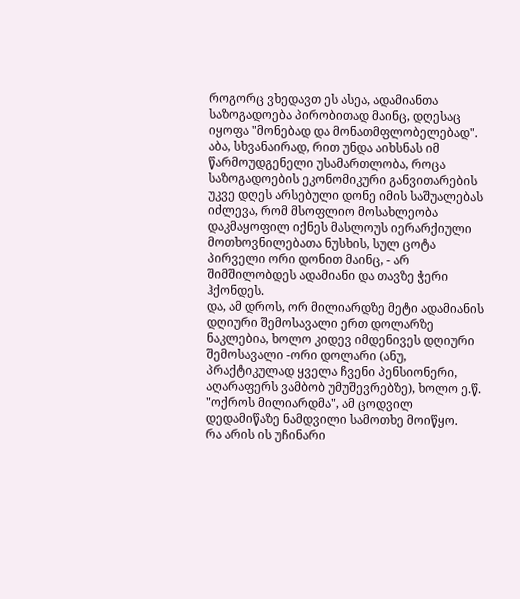როგორც ვხედავთ ეს ასეა, ადამიანთა საზოგადოება პირობითად მაინც, დღესაც იყოფა "მონებად და მონათმფლობელებად".
აბა, სხვანაირად, რით უნდა აიხსნას იმ წარმოუდგენელი უსამართლობა, როცა საზოგადოების ეკონომიკური განვითარების უკვე დღეს არსებული დონე იმის საშუალებას იძლევა, რომ მსოფლიო მოსახლეობა დაკმაყოფილ იქნეს მასლოუს იერარქიული მოთხოვნილებათა ნუსხის, სულ ცოტა პირველი ორი დონით მაინც, - არ შიმშილობდეს ადამიანი და თავზე ჭერი ჰქონდეს.
და, ამ დროს, ორ მილიარდზე მეტი ადამიანის დღიური შემოსავალი ერთ დოლარზე ნაკლებია, ხოლო კიდევ იმდენივეს დღიური შემოსავალი -ორი დოლარი (ანუ, პრაქტიკულად ყველა ჩვენი პენსიონერი, აღარაფერს ვამბობ უმუშევრებზე), ხოლო ე.წ. "ოქროს მილიარდმა", ამ ცოდვილ დედამიწაზე ნამდვილი სამოთხე მოიწყო.
რა არის ის უჩინარი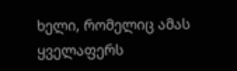ხელი, რომელიც ამას ყველაფერს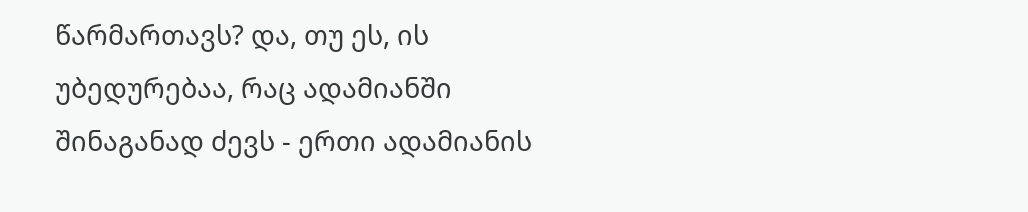წარმართავს? და, თუ ეს, ის უბედურებაა, რაც ადამიანში შინაგანად ძევს - ერთი ადამიანის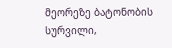მეორეზე ბატონობის სურვილი,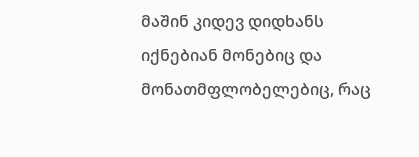მაშინ კიდევ დიდხანს იქნებიან მონებიც და მონათმფლობელებიც, რაც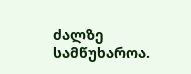ძალზე სამწუხაროა.